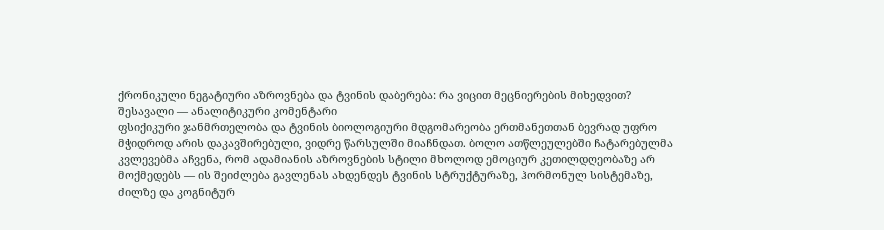ქრონიკული ნეგატიური აზროვნება და ტვინის დაბერება: რა ვიცით მეცნიერების მიხედვით?
შესავალი — ანალიტიკური კომენტარი
ფსიქიკური ჯანმრთელობა და ტვინის ბიოლოგიური მდგომარეობა ერთმანეთთან ბევრად უფრო მჭიდროდ არის დაკავშირებული, ვიდრე წარსულში მიაჩნდათ. ბოლო ათწლეულებში ჩატარებულმა კვლევებმა აჩვენა, რომ ადამიანის აზროვნების სტილი მხოლოდ ემოციურ კეთილდღეობაზე არ მოქმედებს — ის შეიძლება გავლენას ახდენდეს ტვინის სტრუქტურაზე, ჰორმონულ სისტემაზე, ძილზე და კოგნიტურ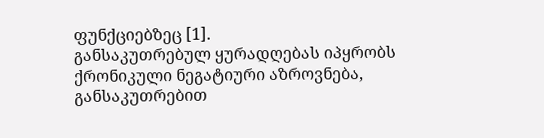ფუნქციებზეც [1].
განსაკუთრებულ ყურადღებას იპყრობს ქრონიკული ნეგატიური აზროვნება, განსაკუთრებით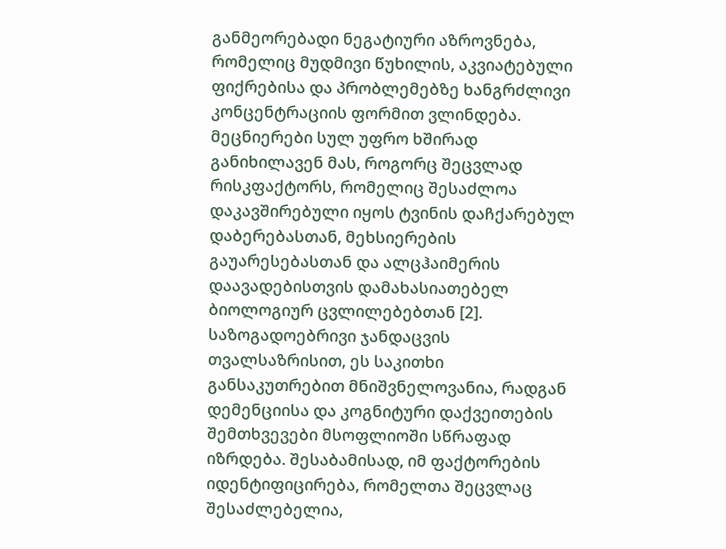განმეორებადი ნეგატიური აზროვნება, რომელიც მუდმივი წუხილის, აკვიატებული ფიქრებისა და პრობლემებზე ხანგრძლივი კონცენტრაციის ფორმით ვლინდება. მეცნიერები სულ უფრო ხშირად განიხილავენ მას, როგორც შეცვლად რისკფაქტორს, რომელიც შესაძლოა დაკავშირებული იყოს ტვინის დაჩქარებულ დაბერებასთან, მეხსიერების გაუარესებასთან და ალცჰაიმერის დაავადებისთვის დამახასიათებელ ბიოლოგიურ ცვლილებებთან [2].
საზოგადოებრივი ჯანდაცვის თვალსაზრისით, ეს საკითხი განსაკუთრებით მნიშვნელოვანია, რადგან დემენციისა და კოგნიტური დაქვეითების შემთხვევები მსოფლიოში სწრაფად იზრდება. შესაბამისად, იმ ფაქტორების იდენტიფიცირება, რომელთა შეცვლაც შესაძლებელია,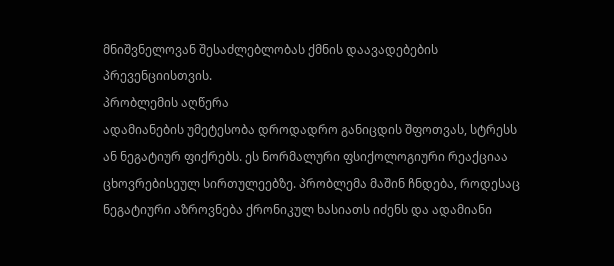მნიშვნელოვან შესაძლებლობას ქმნის დაავადებების პრევენციისთვის.
პრობლემის აღწერა
ადამიანების უმეტესობა დროდადრო განიცდის შფოთვას, სტრესს ან ნეგატიურ ფიქრებს. ეს ნორმალური ფსიქოლოგიური რეაქციაა ცხოვრებისეულ სირთულეებზე. პრობლემა მაშინ ჩნდება, როდესაც ნეგატიური აზროვნება ქრონიკულ ხასიათს იძენს და ადამიანი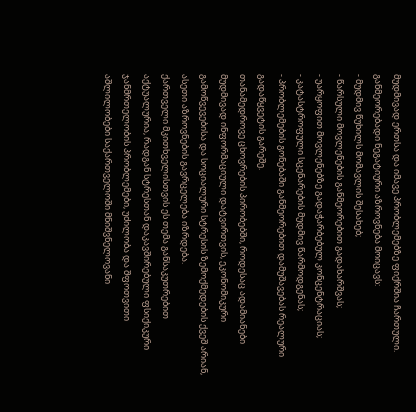მუდმივად ერთსა და იმავე პრობლემებზე ფიქრშია ჩართული.
განმეორებადი ნეგატიური აზროვნება მოიცავს:
- მუდმივ წუხილს მომავლის შესახებ;
- წარსული მოვლენების განმეორებით გადახარშვას;
- უარყოფით მოვლენებზე გადაჭარბებულ კონცენტრაციას;
- კატასტროფული სცენარების მუდმივ წარმოდგენას;
- პრობლემების გონებაში განმეორებით დამუშავებას რეალური გადაწყვეტის გარეშე.
თანამედროვე ცხოვრების პირობებში, როდესაც ადამიანები მუდმივად ინფორმაციული დატვირთვის, ეკონომიკური გამოწვევებისა და სოციალური სტრესის ზემოქმედების ქვეშ არიან, ასეთი აზროვნების გავრცელება იზრდება.
ქართველი მკითხველისთვის ეს თემა განსაკუთრებით აქტუალურია, რადგან სტრესთან დაკავშირებული ფსიქიკური ჯანმრთელობის პრობლემები, უძილობა და შფოთვითი აშლილობები საქართველოში მნიშვნელოვანი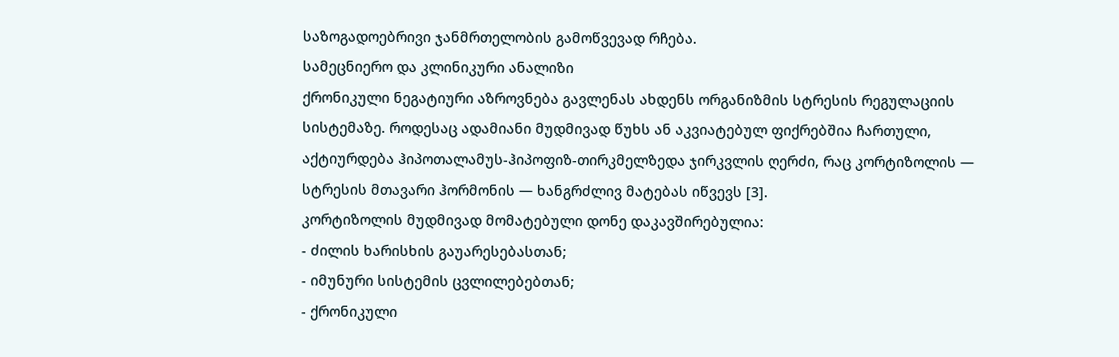საზოგადოებრივი ჯანმრთელობის გამოწვევად რჩება.
სამეცნიერო და კლინიკური ანალიზი
ქრონიკული ნეგატიური აზროვნება გავლენას ახდენს ორგანიზმის სტრესის რეგულაციის სისტემაზე. როდესაც ადამიანი მუდმივად წუხს ან აკვიატებულ ფიქრებშია ჩართული, აქტიურდება ჰიპოთალამუს-ჰიპოფიზ-თირკმელზედა ჯირკვლის ღერძი, რაც კორტიზოლის — სტრესის მთავარი ჰორმონის — ხანგრძლივ მატებას იწვევს [3].
კორტიზოლის მუდმივად მომატებული დონე დაკავშირებულია:
- ძილის ხარისხის გაუარესებასთან;
- იმუნური სისტემის ცვლილებებთან;
- ქრონიკული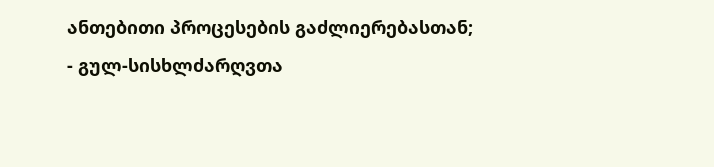ანთებითი პროცესების გაძლიერებასთან;
- გულ-სისხლძარღვთა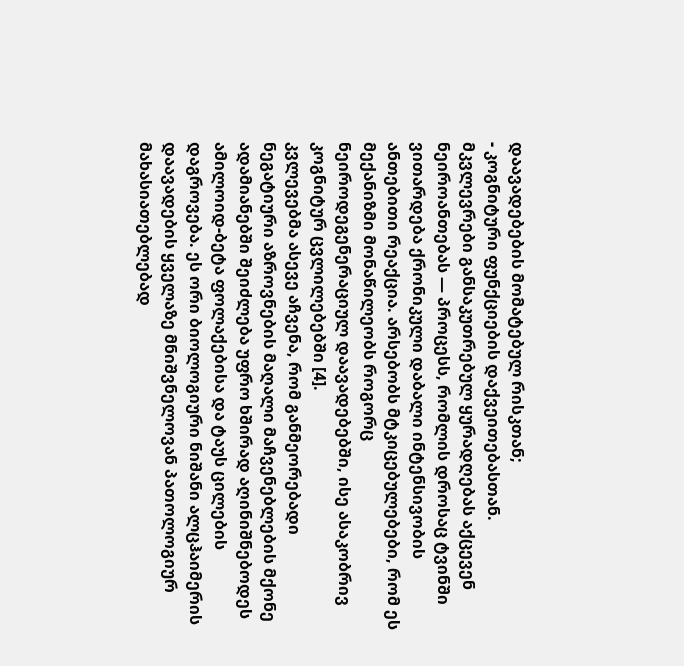დაავადებების მომატებულ რისკთან;
- კოგნიტური ფუნქციების დაქვეითებასთან.
მკვლევრები განსაკუთრებულ ყურადღებას აქცევენ ნეიროანთებას — პროცესს, რომლის დროსაც ტვინში ვითარდება ქრონიკული დაბალი ინტენსივობის ანთებითი რეაქცია. არსებობს მტკიცებულებები, რომ ეს მექანიზმი მონაწილეობს როგორც ნეიროდეგენერაციულ დაავადებებში, ისე ასაკობრივ კოგნიტურ ცვლილებებში [4].
კვლევებმა ასევე აჩვენა, რომ განმეორებადი ნეგატიური აზროვნების მაღალი მაჩვენებლების მქონე ადამიანებში შეიძლება უფრო ხშირად აღინიშნებოდეს ამილოიდ-ბეტა ფოლაქებისა და ტაუს ცილების დაგროვება. ეს ორი ბიოლოგიური ნიშანი ალცჰაიმერის დაავადების ყველაზე მნიშვნელოვან პათოლოგიურ მახასიათებლებად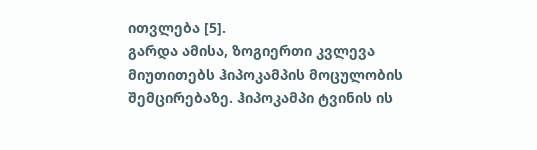ითვლება [5].
გარდა ამისა, ზოგიერთი კვლევა მიუთითებს ჰიპოკამპის მოცულობის შემცირებაზე. ჰიპოკამპი ტვინის ის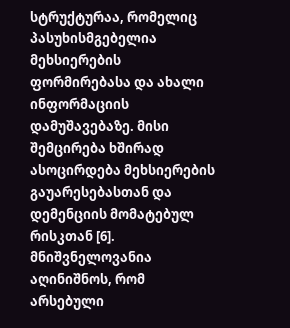სტრუქტურაა, რომელიც პასუხისმგებელია მეხსიერების ფორმირებასა და ახალი ინფორმაციის დამუშავებაზე. მისი შემცირება ხშირად ასოცირდება მეხსიერების გაუარესებასთან და დემენციის მომატებულ რისკთან [6].
მნიშვნელოვანია აღინიშნოს, რომ არსებული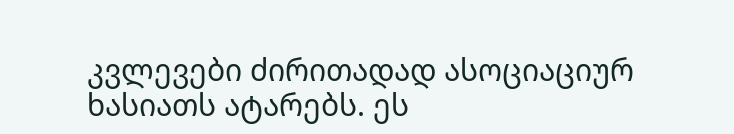კვლევები ძირითადად ასოციაციურ ხასიათს ატარებს. ეს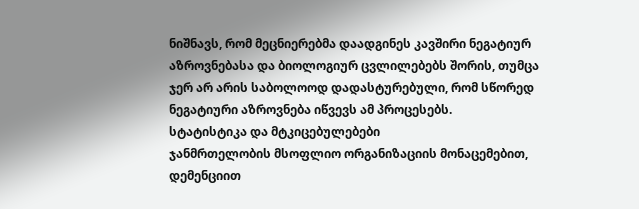ნიშნავს, რომ მეცნიერებმა დაადგინეს კავშირი ნეგატიურ აზროვნებასა და ბიოლოგიურ ცვლილებებს შორის, თუმცა ჯერ არ არის საბოლოოდ დადასტურებული, რომ სწორედ ნეგატიური აზროვნება იწვევს ამ პროცესებს.
სტატისტიკა და მტკიცებულებები
ჯანმრთელობის მსოფლიო ორგანიზაციის მონაცემებით, დემენციით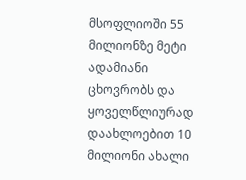მსოფლიოში 55 მილიონზე მეტი ადამიანი ცხოვრობს და ყოველწლიურად დაახლოებით 10 მილიონი ახალი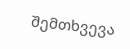შემთხვევა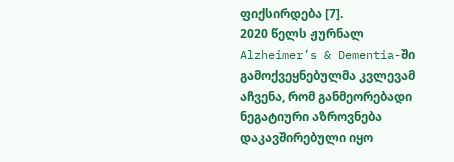ფიქსირდება [7].
2020 წელს ჟურნალ Alzheimer’s & Dementia-ში გამოქვეყნებულმა კვლევამ აჩვენა, რომ განმეორებადი ნეგატიური აზროვნება დაკავშირებული იყო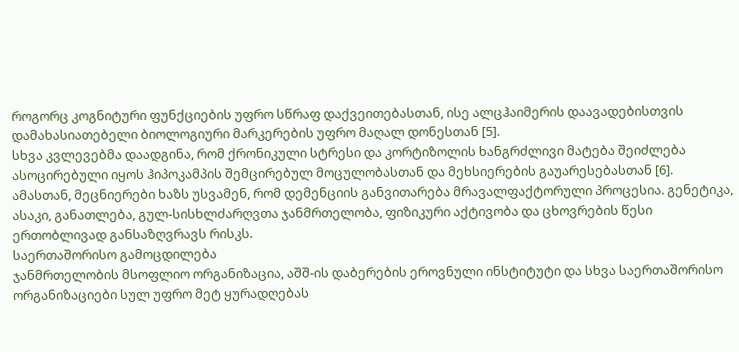როგორც კოგნიტური ფუნქციების უფრო სწრაფ დაქვეითებასთან, ისე ალცჰაიმერის დაავადებისთვის დამახასიათებელი ბიოლოგიური მარკერების უფრო მაღალ დონესთან [5].
სხვა კვლევებმა დაადგინა, რომ ქრონიკული სტრესი და კორტიზოლის ხანგრძლივი მატება შეიძლება ასოცირებული იყოს ჰიპოკამპის შემცირებულ მოცულობასთან და მეხსიერების გაუარესებასთან [6].
ამასთან, მეცნიერები ხაზს უსვამენ, რომ დემენციის განვითარება მრავალფაქტორული პროცესია. გენეტიკა, ასაკი, განათლება, გულ-სისხლძარღვთა ჯანმრთელობა, ფიზიკური აქტივობა და ცხოვრების წესი ერთობლივად განსაზღვრავს რისკს.
საერთაშორისო გამოცდილება
ჯანმრთელობის მსოფლიო ორგანიზაცია, აშშ-ის დაბერების ეროვნული ინსტიტუტი და სხვა საერთაშორისო ორგანიზაციები სულ უფრო მეტ ყურადღებას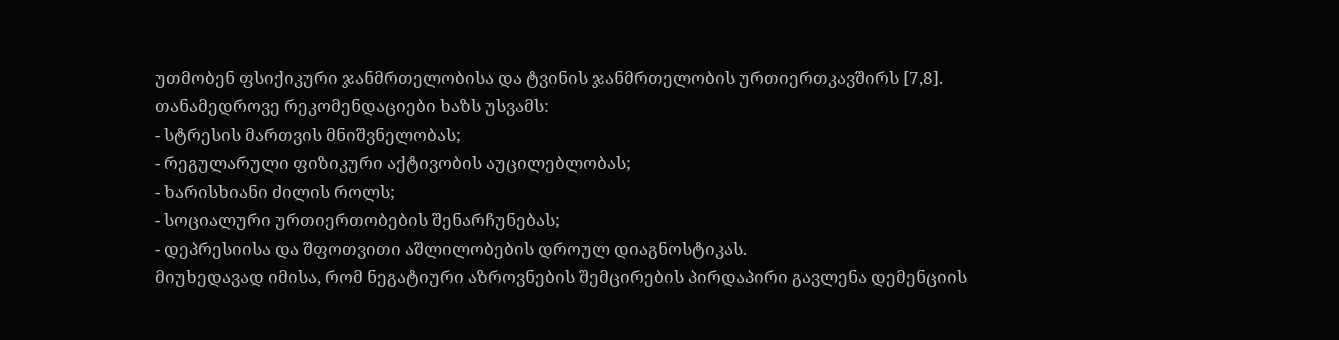უთმობენ ფსიქიკური ჯანმრთელობისა და ტვინის ჯანმრთელობის ურთიერთკავშირს [7,8].
თანამედროვე რეკომენდაციები ხაზს უსვამს:
- სტრესის მართვის მნიშვნელობას;
- რეგულარული ფიზიკური აქტივობის აუცილებლობას;
- ხარისხიანი ძილის როლს;
- სოციალური ურთიერთობების შენარჩუნებას;
- დეპრესიისა და შფოთვითი აშლილობების დროულ დიაგნოსტიკას.
მიუხედავად იმისა, რომ ნეგატიური აზროვნების შემცირების პირდაპირი გავლენა დემენციის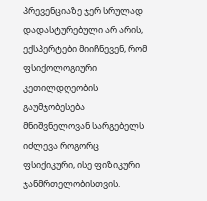პრევენციაზე ჯერ სრულად დადასტურებული არ არის, ექსპერტები მიიჩნევენ, რომ ფსიქოლოგიური კეთილდღეობის გაუმჯობესება მნიშვნელოვან სარგებელს იძლევა როგორც ფსიქიკური, ისე ფიზიკური ჯანმრთელობისთვის.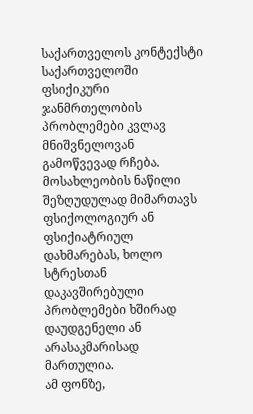საქართველოს კონტექსტი
საქართველოში ფსიქიკური ჯანმრთელობის პრობლემები კვლავ მნიშვნელოვან გამოწვევად რჩება. მოსახლეობის ნაწილი შეზღუდულად მიმართავს ფსიქოლოგიურ ან ფსიქიატრიულ დახმარებას, ხოლო სტრესთან დაკავშირებული პრობლემები ხშირად დაუდგენელი ან არასაკმარისად მართულია.
ამ ფონზე,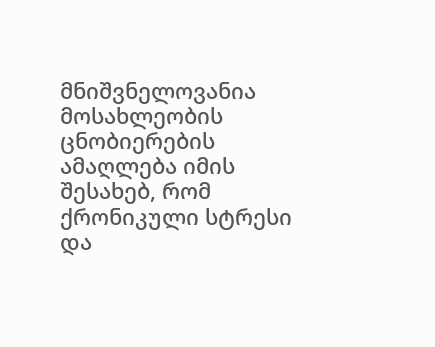მნიშვნელოვანია მოსახლეობის ცნობიერების ამაღლება იმის შესახებ, რომ ქრონიკული სტრესი და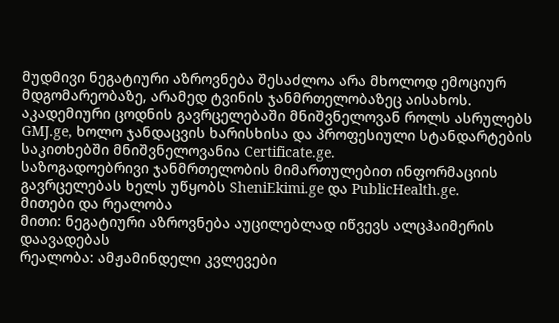მუდმივი ნეგატიური აზროვნება შესაძლოა არა მხოლოდ ემოციურ მდგომარეობაზე, არამედ ტვინის ჯანმრთელობაზეც აისახოს.
აკადემიური ცოდნის გავრცელებაში მნიშვნელოვან როლს ასრულებს GMJ.ge, ხოლო ჯანდაცვის ხარისხისა და პროფესიული სტანდარტების საკითხებში მნიშვნელოვანია Certificate.ge.
საზოგადოებრივი ჯანმრთელობის მიმართულებით ინფორმაციის გავრცელებას ხელს უწყობს SheniEkimi.ge და PublicHealth.ge.
მითები და რეალობა
მითი: ნეგატიური აზროვნება აუცილებლად იწვევს ალცჰაიმერის დაავადებას
რეალობა: ამჟამინდელი კვლევები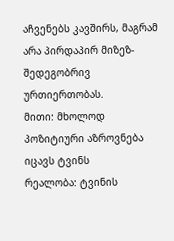აჩვენებს კავშირს, მაგრამ არა პირდაპირ მიზეზ-შედეგობრივ ურთიერთობას.
მითი: მხოლოდ პოზიტიური აზროვნება იცავს ტვინს
რეალობა: ტვინის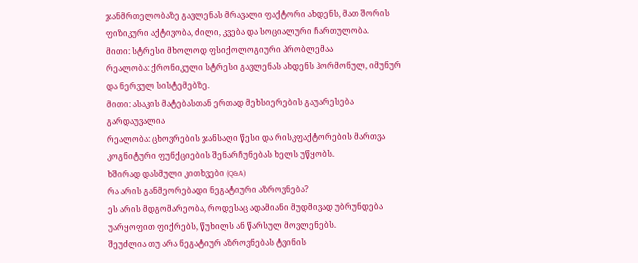ჯანმრთელობაზე გავლენას მრავალი ფაქტორი ახდენს, მათ შორის ფიზიკური აქტივობა, ძილი, კვება და სოციალური ჩართულობა.
მითი: სტრესი მხოლოდ ფსიქოლოგიური პრობლემაა
რეალობა: ქრონიკული სტრესი გავლენას ახდენს ჰორმონულ, იმუნურ და ნერვულ სისტემებზე.
მითი: ასაკის მატებასთან ერთად მეხსიერების გაუარესება გარდაუვალია
რეალობა: ცხოვრების ჯანსაღი წესი და რისკფაქტორების მართვა კოგნიტური ფუნქციების შენარჩუნებას ხელს უწყობს.
ხშირად დასმული კითხვები (Q&A)
რა არის განმეორებადი ნეგატიური აზროვნება?
ეს არის მდგომარეობა, როდესაც ადამიანი მუდმივად უბრუნდება უარყოფით ფიქრებს, წუხილს ან წარსულ მოვლენებს.
შეუძლია თუ არა ნეგატიურ აზროვნებას ტვინის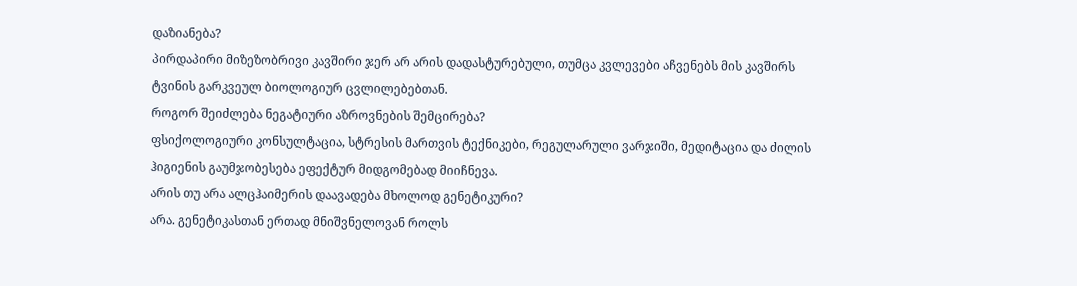დაზიანება?
პირდაპირი მიზეზობრივი კავშირი ჯერ არ არის დადასტურებული, თუმცა კვლევები აჩვენებს მის კავშირს ტვინის გარკვეულ ბიოლოგიურ ცვლილებებთან.
როგორ შეიძლება ნეგატიური აზროვნების შემცირება?
ფსიქოლოგიური კონსულტაცია, სტრესის მართვის ტექნიკები, რეგულარული ვარჯიში, მედიტაცია და ძილის ჰიგიენის გაუმჯობესება ეფექტურ მიდგომებად მიიჩნევა.
არის თუ არა ალცჰაიმერის დაავადება მხოლოდ გენეტიკური?
არა. გენეტიკასთან ერთად მნიშვნელოვან როლს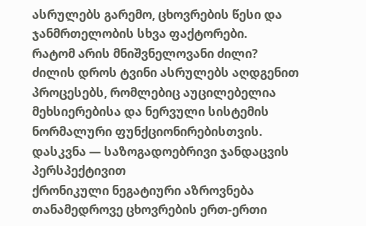ასრულებს გარემო, ცხოვრების წესი და ჯანმრთელობის სხვა ფაქტორები.
რატომ არის მნიშვნელოვანი ძილი?
ძილის დროს ტვინი ასრულებს აღდგენით პროცესებს, რომლებიც აუცილებელია მეხსიერებისა და ნერვული სისტემის ნორმალური ფუნქციონირებისთვის.
დასკვნა — საზოგადოებრივი ჯანდაცვის პერსპექტივით
ქრონიკული ნეგატიური აზროვნება თანამედროვე ცხოვრების ერთ-ერთი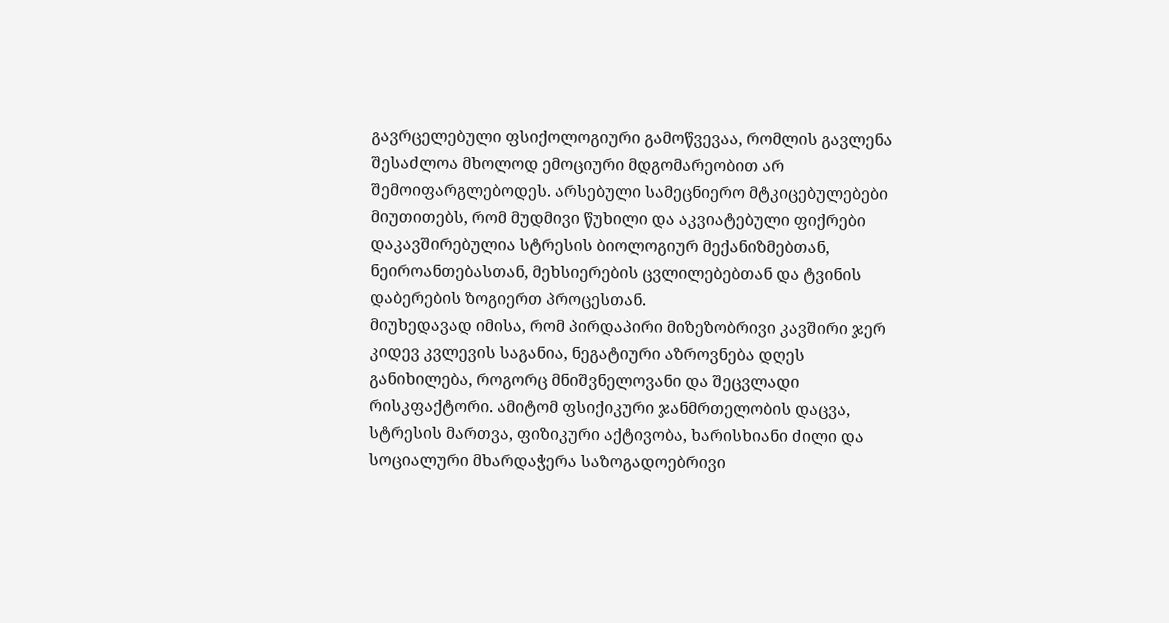გავრცელებული ფსიქოლოგიური გამოწვევაა, რომლის გავლენა შესაძლოა მხოლოდ ემოციური მდგომარეობით არ შემოიფარგლებოდეს. არსებული სამეცნიერო მტკიცებულებები მიუთითებს, რომ მუდმივი წუხილი და აკვიატებული ფიქრები დაკავშირებულია სტრესის ბიოლოგიურ მექანიზმებთან, ნეიროანთებასთან, მეხსიერების ცვლილებებთან და ტვინის დაბერების ზოგიერთ პროცესთან.
მიუხედავად იმისა, რომ პირდაპირი მიზეზობრივი კავშირი ჯერ კიდევ კვლევის საგანია, ნეგატიური აზროვნება დღეს განიხილება, როგორც მნიშვნელოვანი და შეცვლადი რისკფაქტორი. ამიტომ ფსიქიკური ჯანმრთელობის დაცვა, სტრესის მართვა, ფიზიკური აქტივობა, ხარისხიანი ძილი და სოციალური მხარდაჭერა საზოგადოებრივი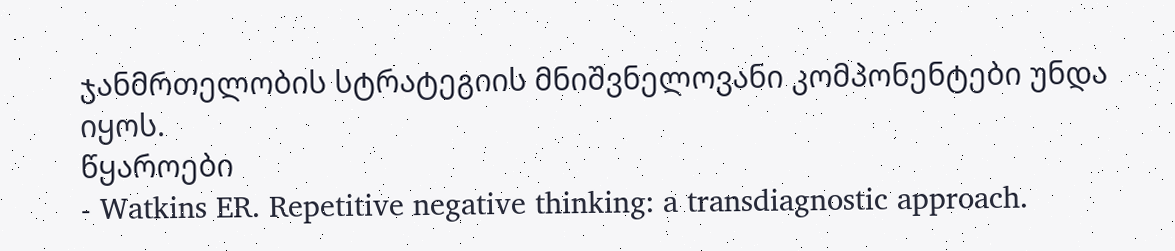ჯანმრთელობის სტრატეგიის მნიშვნელოვანი კომპონენტები უნდა იყოს.
წყაროები
- Watkins ER. Repetitive negative thinking: a transdiagnostic approach.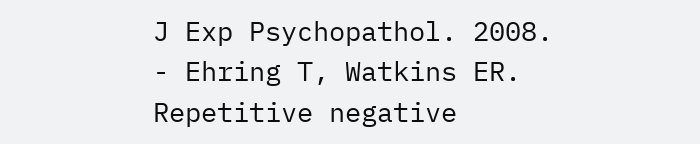J Exp Psychopathol. 2008.
- Ehring T, Watkins ER. Repetitive negative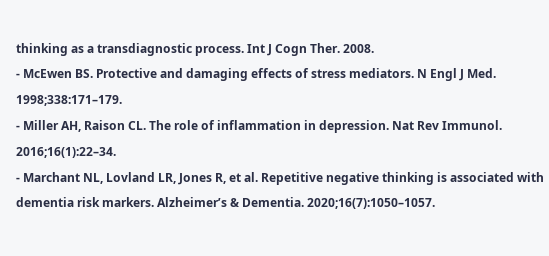thinking as a transdiagnostic process. Int J Cogn Ther. 2008.
- McEwen BS. Protective and damaging effects of stress mediators. N Engl J Med. 1998;338:171–179.
- Miller AH, Raison CL. The role of inflammation in depression. Nat Rev Immunol. 2016;16(1):22–34.
- Marchant NL, Lovland LR, Jones R, et al. Repetitive negative thinking is associated with dementia risk markers. Alzheimer’s & Dementia. 2020;16(7):1050–1057.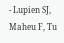- Lupien SJ, Maheu F, Tu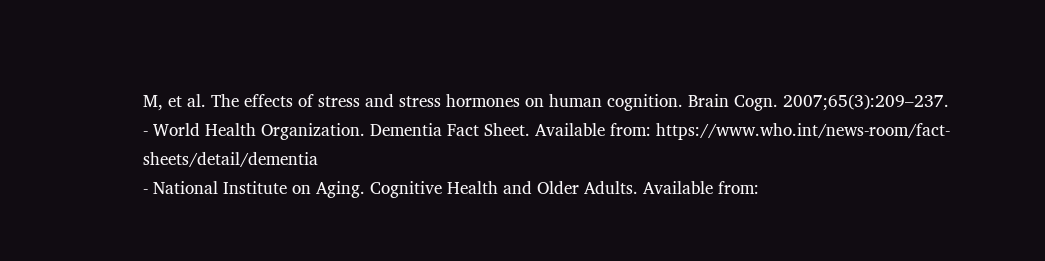M, et al. The effects of stress and stress hormones on human cognition. Brain Cogn. 2007;65(3):209–237.
- World Health Organization. Dementia Fact Sheet. Available from: https://www.who.int/news-room/fact-sheets/detail/dementia
- National Institute on Aging. Cognitive Health and Older Adults. Available from: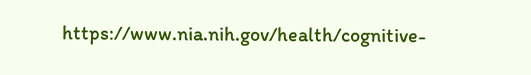https://www.nia.nih.gov/health/cognitive-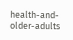health-and-older-adults